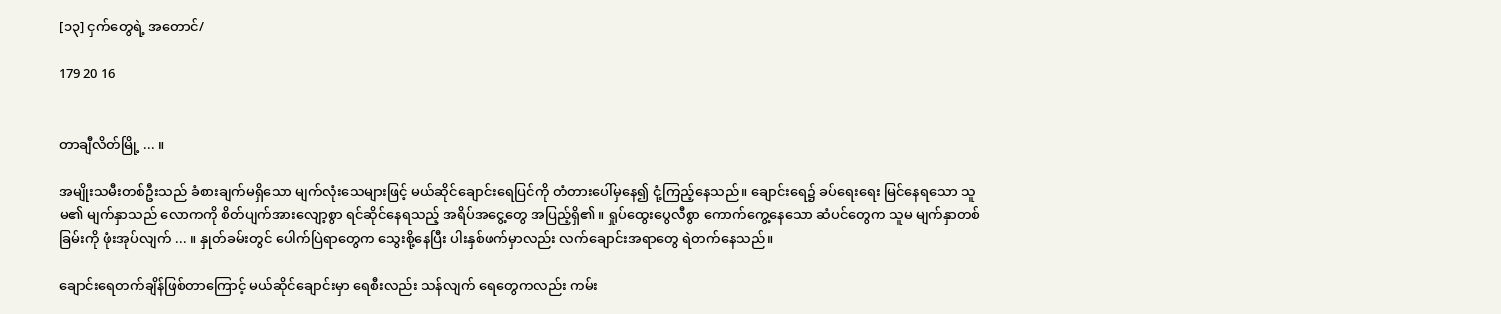[၁၃] ငှက်တွေရဲ့ အတောင်/

179 20 16


တာချီလိတ်မြို့ ... ။

အမျိုးသမီးတစ်ဦးသည် ခံစားချက်မရှိသော မျက်လုံးသေများဖြင့် မယ်ဆိုင်ချောင်းရေပြင်ကို တံတားပေါ်မှနေ၍ ငုံ့ကြည့်နေသည်။ ချောင်းရေ၌ ခပ်ရေးရေး မြင်နေရသော သူမ၏ မျက်နှာသည် လောကကို စိတ်ပျက်အားလျော့စွာ ရင်ဆိုင်နေရသည့် အရိပ်အငွေ့တွေ အပြည့်ရှိ၏။ ရှုပ်ထွေးပွေလီစွာ ကောက်ကွေ့နေသော ဆံပင်တွေက သူမ မျက်နှာတစ်ခြမ်းကို ဖုံးအုပ်လျက် ... ။ နှုတ်ခမ်းတွင် ပေါက်ပြဲရာတွေက သွေးစို့နေပြီး ပါးနှစ်ဖက်မှာလည်း လက်ချောင်းအရာတွေ ရဲတက်နေသည်။

ချောင်းရေတက်ချိန်ဖြစ်တာကြောင့် မယ်ဆိုင်ချောင်းမှာ ရေစီးလည်း သန်လျက် ရေတွေကလည်း ကမ်း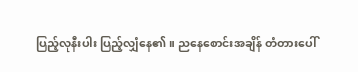ပြည့်လုနီးပါး ပြည့်လျှံနေ၏။ ညနေစောင်းအချိန် တံတားပေါ်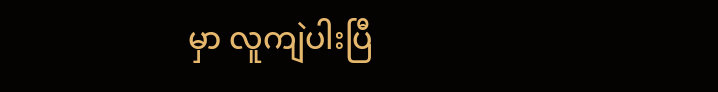မှာ လူကျဲပါးပြီ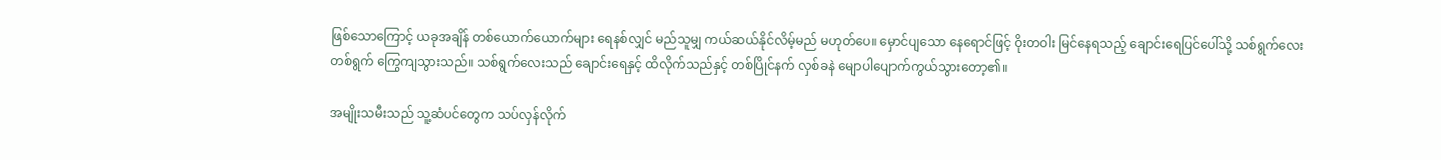ဖြစ်သောကြောင့် ယခုအချိန် တစ်ယောက်ယောက်များ ရေနစ်လျှင် မည်သူမျှ ကယ်ဆယ်နိုင်လိမ့်မည် မဟုတ်ပေ။ မှောင်ပျသော နေရောင်ဖြင့် ဝိုးတဝါး မြင်နေရသည့် ချောင်းရေပြင်ပေါ်သို့ သစ်ရွက်လေးတစ်ရွက် ကြွေကျသွားသည်။ သစ်ရွက်လေးသည် ချောင်းရေနှင့် ထိလိုက်သည်နှင့် တစ်ပြိုင်နက် လှစ်ခနဲ မျောပါပျောက်ကွယ်သွားတော့၏။

အမျိုးသမီးသည် သူ့ဆံပင်တွေက သပ်လှန်လိုက်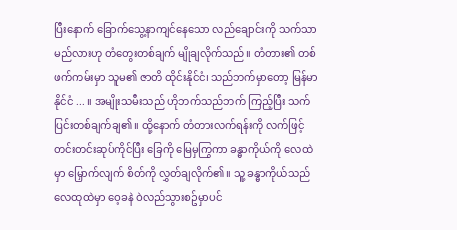ပြီးနောက် ခြောက်သွေ့နာကျင်နေသော လည်ချောင်းကို သက်သာမည်လားဟု တံတွေးတစ်ချက် မျိုချလိုက်သည်။ တံတား၏ တစ်ဖက်ကမ်းမှာ သူမ၏ ဇာတိ ထိုင်းနိုင်ငံ၊ သည်ဘက်မှာတော့ မြန်မာနိုင်ငံ ... ။ အမျိုးသမီးသည် ဟိုဘက်သည်ဘက် ကြည့်ပြီး သက်ပြင်းတစ်ချက်ချ၏။ ထို့နောက် တံတားလက်ရန်းကို လက်ဖြင့် တင်းတင်းဆုပ်ကိုင်ပြီး ခြေကို မြေမှကြွကာ ခန္ဓာကိုယ်ကို လေထဲမှာ မြှောက်လျက် စိတ်ကို လွှတ်ချလိုက်၏။ သူ့ ခန္ဓာကိုယ်သည် လေထုထဲမှာ ဝေ့ခနဲ ဝဲလည်သွားစဥ်မှာပင်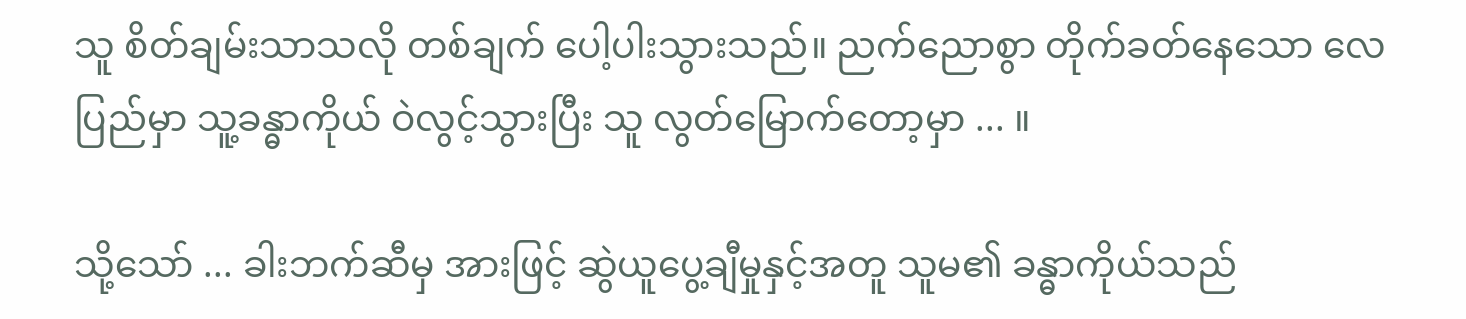သူ စိတ်ချမ်းသာသလို တစ်ချက် ပေါ့ပါးသွားသည်။ ညက်ညောစွာ တိုက်ခတ်နေသော လေပြည်မှာ သူ့ခန္ဓာကိုယ် ဝဲလွင့်သွားပြီး သူ လွတ်မြောက်တော့မှာ ... ။

သို့သော် ... ခါးဘက်ဆီမှ အားဖြင့် ဆွဲယူပွေ့ချီမှုနှင့်အတူ သူမ၏ ခန္ဓာကိုယ်သည်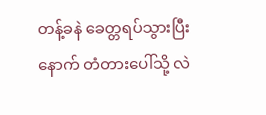တန့်ခနဲ ခေတ္တရပ်သွားပြီးနောက် တံတားပေါ်သို့ လဲ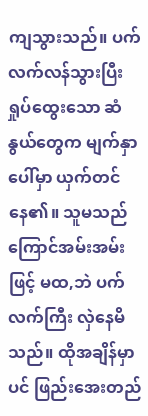ကျသွားသည်။ ပက်လက်လန်သွားပြီး ရှုပ်ထွေးသော ဆံနွယ်တွေက မျက်နှာပေါ်မှာ ယှက်တင်နေ၏။ သူမသည် ကြောင်အမ်းအမ်းဖြင့် မထ,ဘဲ ပက်လက်ကြီး လှဲနေမိသည်။ ထိုအချိန်မှာပင် ဖြည်းအေးတည်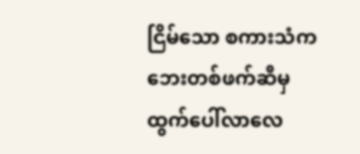ငြိမ်သော စကားသံက ဘေးတစ်ဖက်ဆီမှ ထွက်ပေါ်လာလေ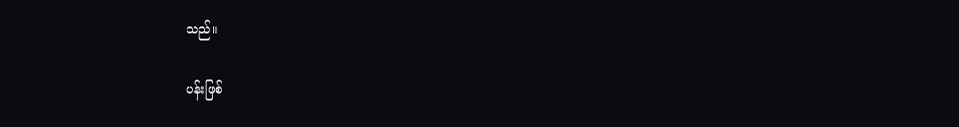သည်။

ပန်းဖြစ်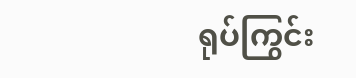ရုပ်ကြွင်း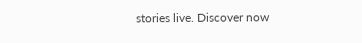stories live. Discover now